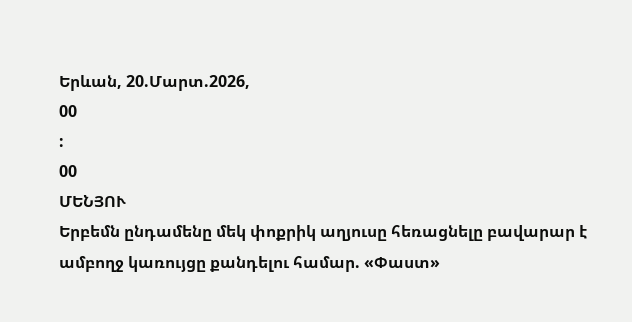Երևան, 20.Մարտ.2026,
00
:
00
ՄԵՆՅՈՒ
Երբեմն ընդամենը մեկ փոքրիկ աղյուսը հեռացնելը բավարար է ամբողջ կառույցը քանդելու համար. «Փաստ»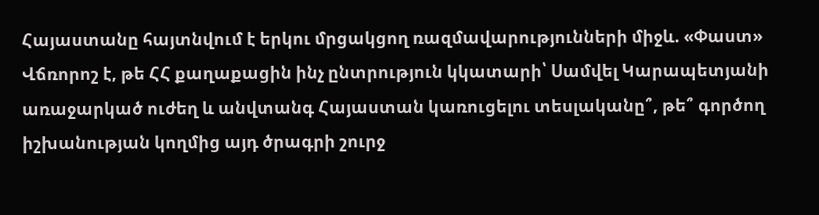Հայաստանը հայտնվում է երկու մրցակցող ռազմավարությունների միջև. «Փաստ» Վճռորոշ է, թե ՀՀ քաղաքացին ինչ ընտրություն կկատարի՝ Սամվել Կարապետյանի առաջարկած ուժեղ և անվտանգ Հայաստան կառուցելու տեսլականը՞, թե՞ գործող իշխանության կողմից այդ ծրագրի շուրջ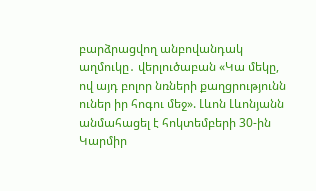բարձրացվող անբովանդակ աղմուկը․ վերլուծաբան «Կա մեկը, ով այդ բոլոր նռների քաղցրությունն ուներ իր հոգու մեջ». Լևոն Լևոնյանն անմահացել է հոկտեմբերի 30-ին Կարմիր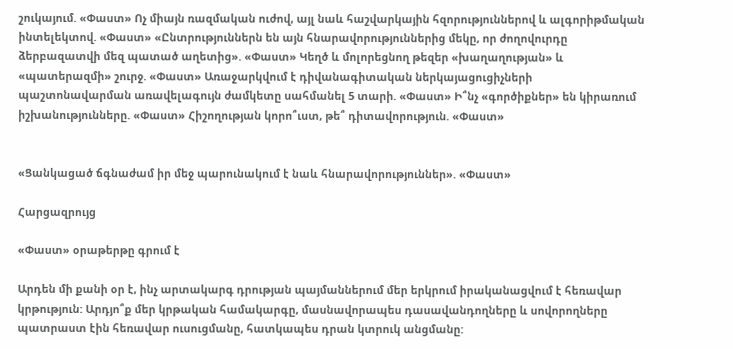շուկայում. «Փաստ» Ոչ միայն ռազմական ուժով, այլ նաև հաշվարկային հզորություններով և ալգորիթմական ինտելեկտով. «Փաստ» «Ընտրություններն են այն հնարավորություններից մեկը, որ ժողովուրդը ձերբազատվի մեզ պատած աղետից». «Փաստ» Կեղծ և մոլորեցնող թեզեր «խաղաղության» և «պատերազմի» շուրջ. «Փաստ» Առաջարկվում է դիվանագիտական ներկայացուցիչների պաշտոնավարման առավելագույն ժամկետը սահմանել 5 տարի. «Փաստ» Ի՞նչ «գործիքներ» են կիրառում իշխանությունները. «Փաստ» Հիշողության կորո՞ւստ, թե՞ դիտավորություն. «Փաստ»


«Ցանկացած ճգնաժամ իր մեջ պարունակում է նաև հնարավորություններ». «Փաստ»

Հարցազրույց

«Փաստ» օրաթերթը գրում է

Արդեն մի քանի օր է, ինչ արտակարգ դրության պայմաններում մեր երկրում իրականացվում է հեռավար կրթություն: Արդյո՞ք մեր կրթական համակարգը, մասնավորապես դասավանդողները և սովորողները պատրաստ էին հեռավար ուսուցմանը, հատկապես դրան կտրուկ անցմանը: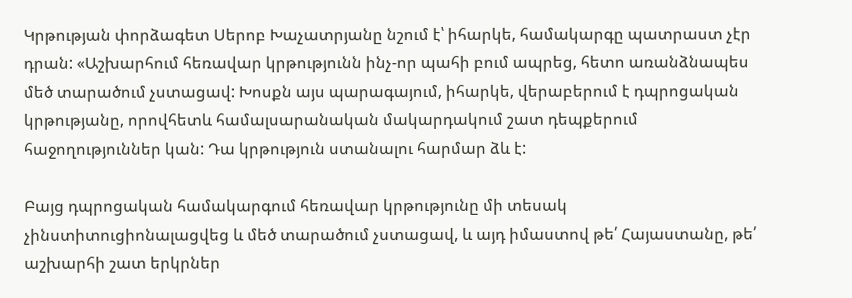Կրթության փորձագետ Սերոբ Խաչատրյանը նշում է՝ իհարկե, համակարգը պատրաստ չէր դրան: «Աշխարհում հեռավար կրթությունն ինչ-որ պահի բում ապրեց, հետո առանձնապես մեծ տարածում չստացավ: Խոսքն այս պարագայում, իհարկե, վերաբերում է դպրոցական կրթությանը, որովհետև համալսարանական մակարդակում շատ դեպքերում հաջողություններ կան: Դա կրթություն ստանալու հարմար ձև է:

Բայց դպրոցական համակարգում հեռավար կրթությունը մի տեսակ չինստիտուցիոնալացվեց և մեծ տարածում չստացավ, և այդ իմաստով թե՛ Հայաստանը, թե՛ աշխարհի շատ երկրներ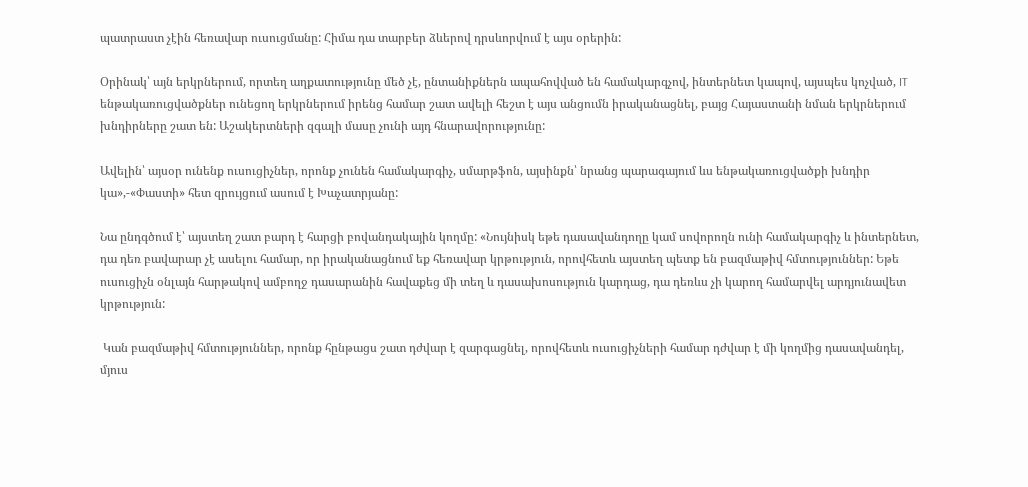պատրաստ չէին հեռավար ուսուցմանը: Հիմա դա տարբեր ձևերով դրսևորվում է այս օրերին:

Օրինակ՝ այն երկրներում, որտեղ աղքատությունը մեծ չէ, ընտանիքներն ապահովված են համակարգչով, ինտերնետ կապով, այսպես կոչված, IT ենթակառուցվածքներ ունեցող երկրներում իրենց համար շատ ավելի հեշտ է այս անցումն իրականացնել, բայց Հայաստանի նման երկրներում խնդիրները շատ են: Աշակերտների զգալի մասը չունի այդ հնարավորությունը:

Ավելին՝ այսօր ունենք ուսուցիչներ, որոնք չունեն համակարգիչ, սմարթֆոն, այսինքն՝ նրանց պարագայում ևս ենթակառուցվածքի խնդիր կա»,-«Փաստի» հետ զրույցում ասում է Խաչատրյանը:

Նա ընդգծում է՝ այստեղ շատ բարդ է հարցի բովանդակային կողմը: «Նույնիսկ եթե դասավանդողը կամ սովորողն ունի համակարգիչ և ինտերնետ, դա դեռ բավարար չէ ասելու համար, որ իրականացնում եք հեռավար կրթություն, որովհետև այստեղ պետք են բազմաթիվ հմտություններ: Եթե ուսուցիչն օնլայն հարթակով ամբողջ դասարանին հավաքեց մի տեղ և դասախոսություն կարդաց, դա դեռևս չի կարող համարվել արդյունավետ կրթություն:

 Կան բազմաթիվ հմտություններ, որոնք հընթացս շատ դժվար է զարգացնել, որովհետև ուսուցիչների համար դժվար է մի կողմից դասավանդել, մյուս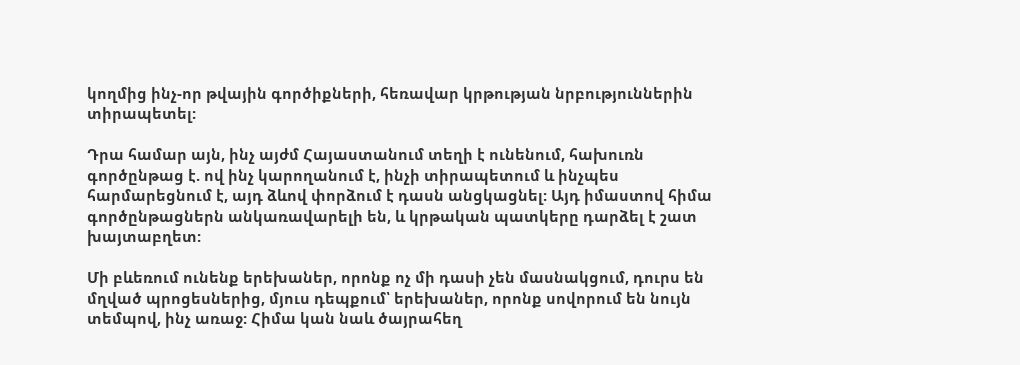կողմից ինչ-որ թվային գործիքների, հեռավար կրթության նրբություններին տիրապետել:

Դրա համար այն, ինչ այժմ Հայաստանում տեղի է ունենում, հախուռն գործընթաց է. ով ինչ կարողանում է, ինչի տիրապետում և ինչպես հարմարեցնում է, այդ ձևով փորձում է դասն անցկացնել: Այդ իմաստով հիմա գործընթացներն անկառավարելի են, և կրթական պատկերը դարձել է շատ խայտաբղետ:

Մի բևեռում ունենք երեխաներ, որոնք ոչ մի դասի չեն մասնակցում, դուրս են մղված պրոցեսներից, մյուս դեպքում՝ երեխաներ, որոնք սովորում են նույն տեմպով, ինչ առաջ: Հիմա կան նաև ծայրահեղ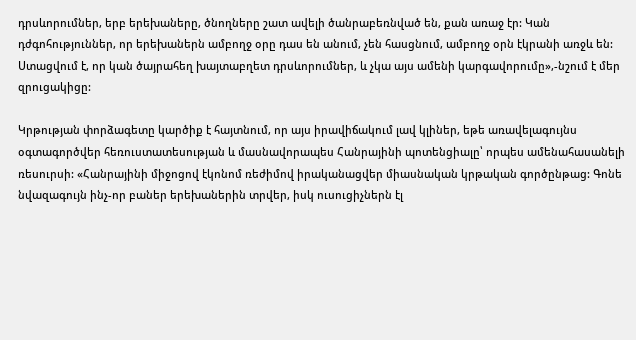դրսևորումներ, երբ երեխաները, ծնողները շատ ավելի ծանրաբեռնված են, քան առաջ էր: Կան դժգոհություններ, որ երեխաներն ամբողջ օրը դաս են անում, չեն հասցնում, ամբողջ օրն էկրանի առջև են: Ստացվում է, որ կան ծայրահեղ խայտաբղետ դրսևորումներ, և չկա այս ամենի կարգավորումը»,-նշում է մեր զրուցակիցը:

Կրթության փորձագետը կարծիք է հայտնում, որ այս իրավիճակում լավ կլիներ, եթե առավելագույնս օգտագործվեր հեռուստատեսության և մասնավորապես Հանրայինի պոտենցիալը՝ որպես ամենահասանելի ռեսուրսի: «Հանրայինի միջոցով էկոնոմ ռեժիմով իրականացվեր միասնական կրթական գործընթաց: Գոնե նվազագույն ինչ-որ բաներ երեխաներին տրվեր, իսկ ուսուցիչներն էլ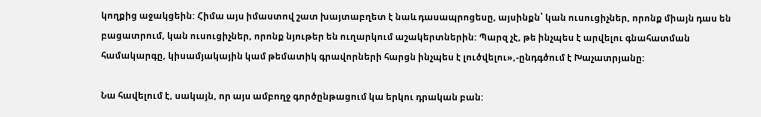կողքից աջակցեին: Հիմա այս իմաստով շատ խայտաբղետ է նաև դասապրոցեսը, այսինքն՝ կան ուսուցիչներ, որոնք միայն դաս են բացատրում, կան ուսուցիչներ, որոնք նյութեր են ուղարկում աշակերտներին: Պարզ չէ, թե ինչպես է արվելու գնահատման համակարգը, կիսամյակային կամ թեմատիկ գրավորների հարցն ինչպես է լուծվելու»,-ընդգծում է Խաչատրյանը:

Նա հավելում է, սակայն, որ այս ամբողջ գործընթացում կա երկու դրական բան: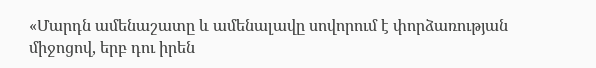«Մարդն ամենաշատը և ամենալավը սովորում է փորձառության միջոցով, երբ դու իրեն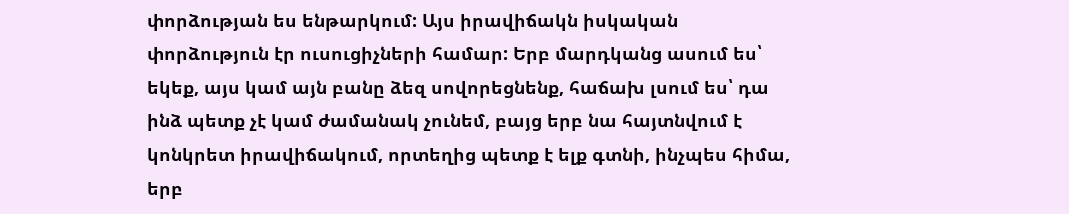փորձության ես ենթարկում: Այս իրավիճակն իսկական փորձություն էր ուսուցիչների համար: Երբ մարդկանց ասում ես՝ եկեք, այս կամ այն բանը ձեզ սովորեցնենք, հաճախ լսում ես՝ դա ինձ պետք չէ կամ ժամանակ չունեմ, բայց երբ նա հայտնվում է կոնկրետ իրավիճակում, որտեղից պետք է ելք գտնի, ինչպես հիմա, երբ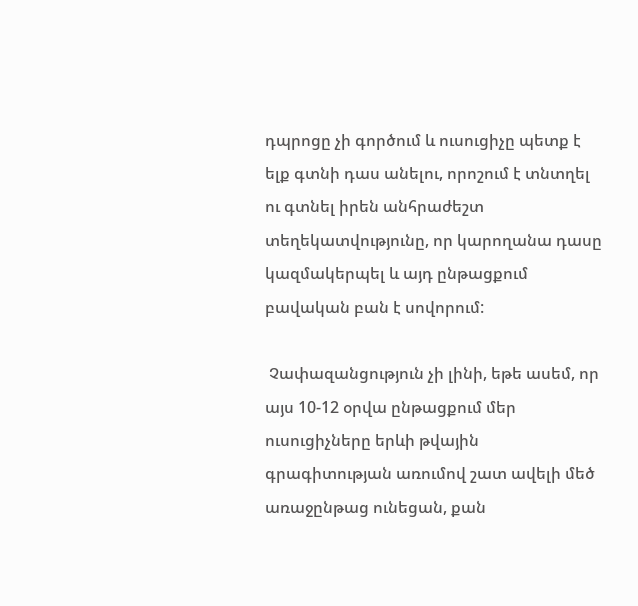դպրոցը չի գործում և ուսուցիչը պետք է ելք գտնի դաս անելու, որոշում է տնտղել ու գտնել իրեն անհրաժեշտ տեղեկատվությունը, որ կարողանա դասը կազմակերպել և այդ ընթացքում բավական բան է սովորում:

 Չափազանցություն չի լինի, եթե ասեմ, որ այս 10-12 օրվա ընթացքում մեր ուսուցիչները երևի թվային գրագիտության առումով շատ ավելի մեծ առաջընթաց ունեցան, քան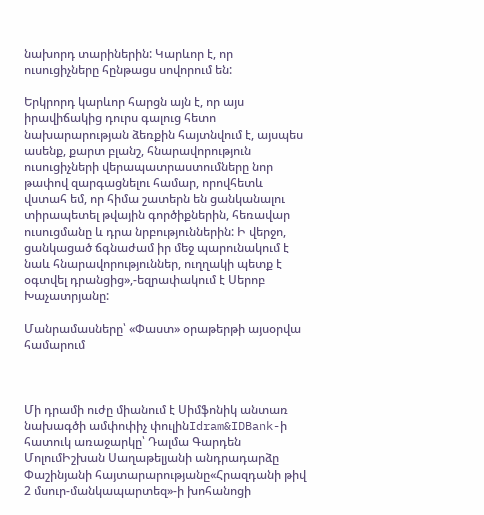նախորդ տարիներին: Կարևոր է, որ ուսուցիչները հընթացս սովորում են:

Երկրորդ կարևոր հարցն այն է, որ այս իրավիճակից դուրս գալուց հետո նախարարության ձեռքին հայտնվում է, այսպես ասենք, քարտ բլանշ, հնարավորություն ուսուցիչների վերապատրաստումները նոր թափով զարգացնելու համար, որովհետև վստահ եմ, որ հիմա շատերն են ցանկանալու տիրապետել թվային գործիքներին, հեռավար ուսուցմանը և դրա նրբություններին: Ի վերջո, ցանկացած ճգնաժամ իր մեջ պարունակում է նաև հնարավորություններ, ուղղակի պետք է օգտվել դրանցից»,-եզրափակում է Սերոբ Խաչատրյանը:

Մանրամասները՝ «Փաստ» օրաթերթի այսօրվա համարում



Մի դրամի ուժը միանում է Սիմֆոնիկ անտառ նախագծի ամփոփիչ փուլինIdram&IDBank-ի հատուկ առաջարկը՝ Դալմա Գարդեն ՄոլումԻշխան Սաղաթելյանի անդրադարձը Փաշինյանի հայտարարությանը«Հրազդանի թիվ 2 մսուր-մանկապարտեզ»-ի խոհանոցի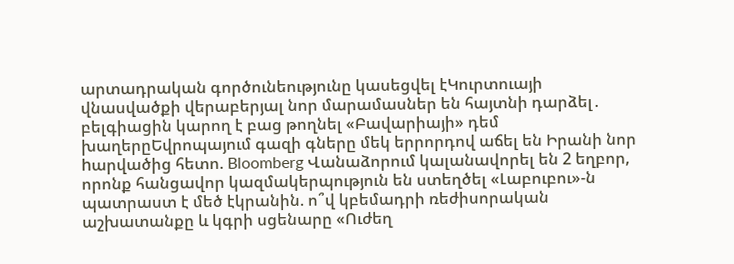արտադրական գործունեությունը կասեցվել էԿուրտուայի վնասվածքի վերաբերյալ նոր մարամասներ են հայտնի դարձել․ բելգիացին կարող է բաց թողնել «Բավարիայի» դեմ խաղերըԵվրոպայում գազի գները մեկ երրորդով աճել են Իրանի նոր hարվածից հետո. Bloomberg Վանաձորում կալանավորել են 2 եղբոր, որոնք հանցավոր կազմակերպություն են ստեղծել «Լաբուբու»-ն պատրաստ է մեծ էկրանին. ո՞վ կբեմադրի ռեժիսորական աշխատանքը և կգրի սցենարը «Ուժեղ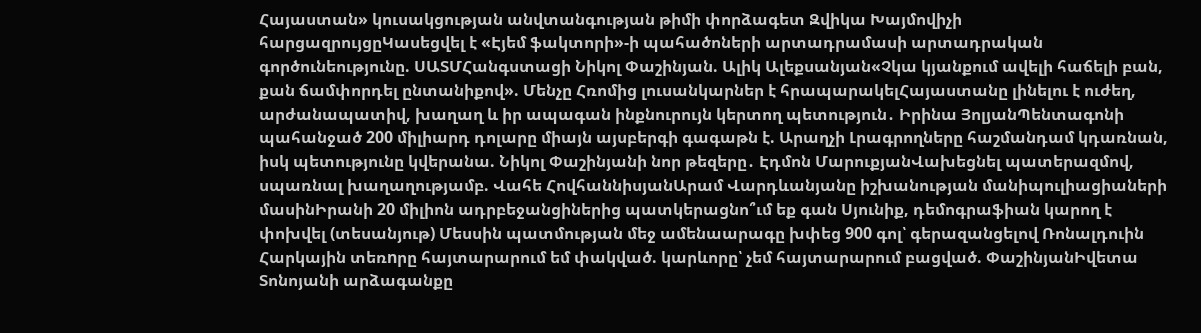Հայաստան» կուսակցության անվտանգության թիմի փորձագետ Զվիկա Խայմովիչի հարցազրույցըԿասեցվել է «Էյեմ ֆակտորի»-ի պահածոների արտադրամասի արտադրական գործունեությունը. ՍԱՏՄՀանգստացի Նիկոլ Փաշինյան. Ալիկ Ալեքսանյան«Չկա կյանքում ավելի հաճելի բան, քան ճամփորդել ընտանիքով». Մենչը Հռոմից լուսանկարներ է հրապարակելՀայաստանը լինելու է ուժեղ, արժանապատիվ, խաղաղ և իր ապագան ինքնուրույն կերտող պետություն․ Իրինա ՅոլյանՊենտագոնի պահանջած 200 միլիարդ դոլարը միայն այսբերգի գագաթն է. Արաղչի Լրագրողները հաշմանդամ կդառնան, իսկ պետությունը կվերանա. Նիկոլ Փաշինյանի նոր թեզերը․ Էդմոն ՄարուքյանՎախեցնել պատերազմով, սպառնալ խաղաղությամբ. Վահե ՀովհաննիսյանԱրամ Վարդևանյանը իշխանության մանիպուլիացիաների մասինԻրանի 20 միլիոն ադրբեջանցիներից պատկերացնո՞ւմ եք գան Սյունիք, դեմոգրաֆիան կարող է փոխվել (տեսանյութ) Մեսսին պատմության մեջ ամենաարագը խփեց 900 գոլ՝ գերազանցելով Ռոնալդուին Հարկային տեռnրը հայտարարում եմ փակված. կարևորը՝ չեմ հայտարարում բացված. ՓաշինյանԻվետա Տոնոյանի արձագանքը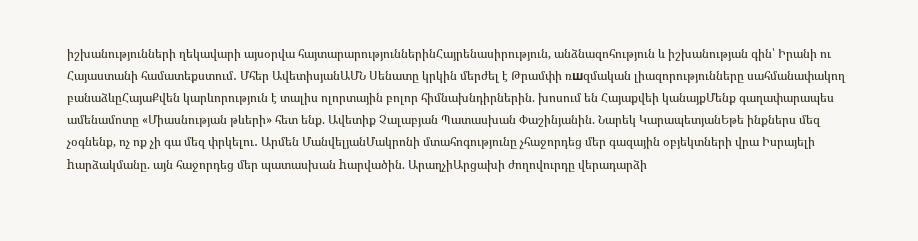իշխանությունների ղեկավարի այսօրվա հայտարարություններինՀայրենասիրություն, անձնազոհություն և իշխանության գին՝ Իրանի ու Հայաստանի համատեքստում․ Մհեր ԱվետիսյանԱՄՆ Սենատը կրկին մերժել է Թրամփի ռшզմական լիազորությունները սահմանափակող բանաձևըՀայաՔվեն կարևորություն է տալիս ոլորտային բոլոր հիմնախնդիրներին. խոսում են Հայաքվեի կանայքՄենք գաղափարապես ամենամոտը «Միասնության թևերի» հետ ենք. Ավետիք Չալաբյան Պատասխան Փաշինյանին. Նարեկ ԿարապետյանԵթե ինքներս մեզ չօգնենք, ոչ ոք չի գա մեզ փրկելու․ Արմեն ՄանվելյանՄակրոնի մտահոգությունը չհաջորդեց մեր գազային օբյեկտների վրա Իսրայելի hարձակմանը. այն հաջորդեց մեր պատասխան hարվածին. ԱրաղչիԱրցախի ժողովուրդը վերադարձի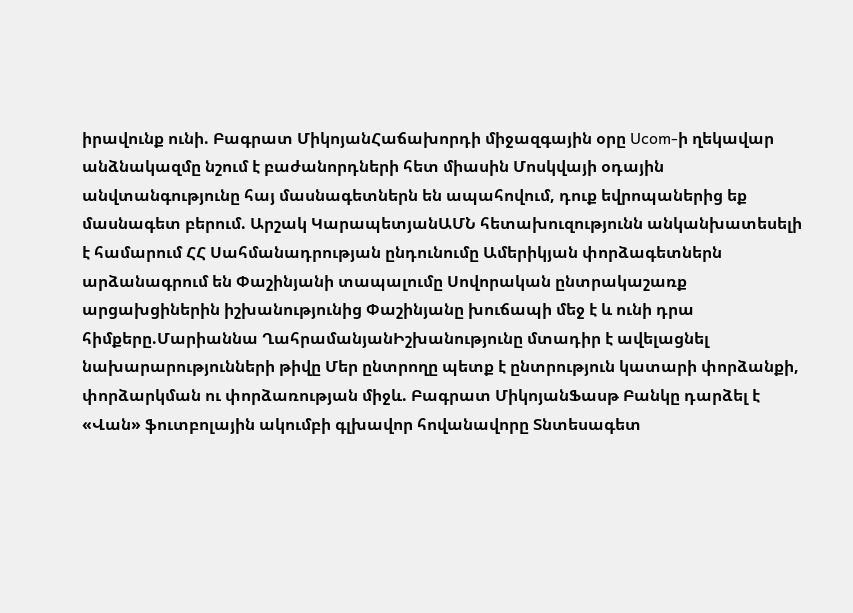իրավունք ունի. Բագրատ ՄիկոյանՀաճախորդի միջազգային օրը Ucom-ի ղեկավար անձնակազմը նշում է բաժանորդների հետ միասին Մոսկվայի օդային անվտանգությունը հայ մասնագետներն են ապահովում, դուք եվրոպաներից եք մասնագետ բերում. Արշակ ԿարապետյանԱՄՆ հետախուզությունն անկանխատեսելի է համարում ՀՀ Սահմանադրության ընդունումը Ամերիկյան փորձագետներն արձանագրում են Փաշինյանի տապալումը Սովորական ընտրակաշառք արցախցիներին իշխանությունից Փաշինյանը խուճապի մեջ է և ունի դրա հիմքերը.Մարիաննա ՂահրամանյանԻշխանությունը մտադիր է ավելացնել նախարարությունների թիվը Մեր ընտրողը պետք է ընտրություն կատարի փորձանքի, փորձարկման ու փորձառության միջև. Բագրատ ՄիկոյանՖասթ Բանկը դարձել է «Վան» ֆուտբոլային ակումբի գլխավոր հովանավորը Տնտեսագետ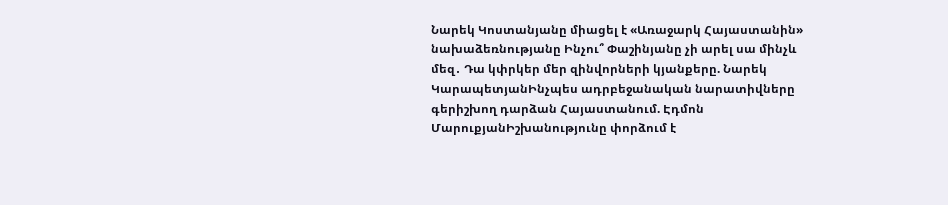Նարեկ Կոստանյանը միացել է «Առաջարկ Հայաստանին» նախաձեռնությանը Ինչու՞ Փաշինյանը չի արել սա մինչև մեզ․ Դա կփրկեր մեր զինվորների կյանքերը. Նարեկ ԿարապետյանԻնչպես ադրբեջանական նարատիվները գերիշխող դարձան Հայաստանում. Էդմոն ՄարուքյանԻշխանությունը փորձում է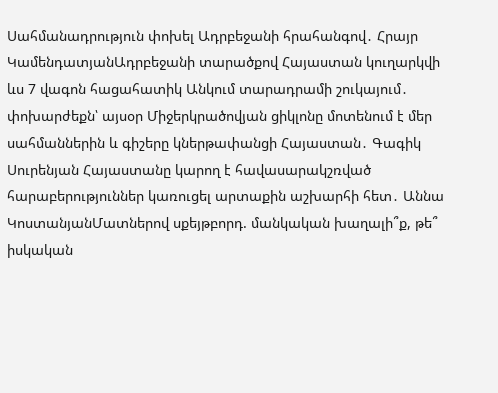Սահմանադրություն փոխել Ադրբեջանի հրահանգով․ Հրայր ԿամենդատյանԱդրբեջանի տարածքով Հայաստան կուղարկվի ևս 7 վագոն հացահատիկ Անկում տարադրամի շուկայում․ փոխարժեքն՝ այսօր Միջերկրածովյան ցիկլոնը մոտենում է մեր սահմաններին և գիշերը կներթափանցի Հայաստան․ Գագիկ Սուրենյան Հայաստանը կարող է հավասարակշռված հարաբերություններ կառուցել արտաքին աշխարհի հետ․ Աննա ԿոստանյանՄատներով սքեյթբորդ. մանկական խաղալի՞ք, թե՞ իսկական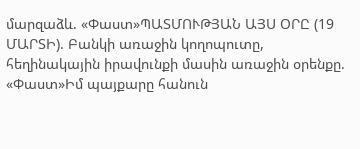մարզաձև. «Փաստ»ՊԱՏՄՈՒԹՅԱՆ ԱՅՍ ՕՐԸ (19 ՄԱՐՏԻ). Բանկի առաջին կողոպուտը, հեղինակային իրավունքի մասին առաջին օրենքը. «Փաստ»Իմ պայքարը հանուն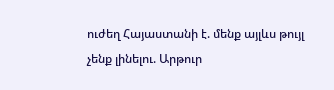ուժեղ Հայաստանի է. մենք այլևս թույլ չենք լինելու. Արթուր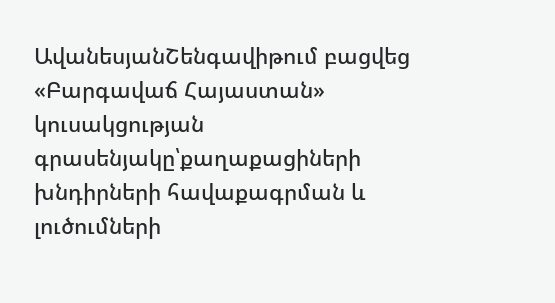ԱվանեսյանՇենգավիթում բացվեց «Բարգավաճ Հայաստան» կուսակցության գրասենյակը՝քաղաքացիների խնդիրների հավաքագրման և լուծումների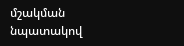մշակման նպատակով